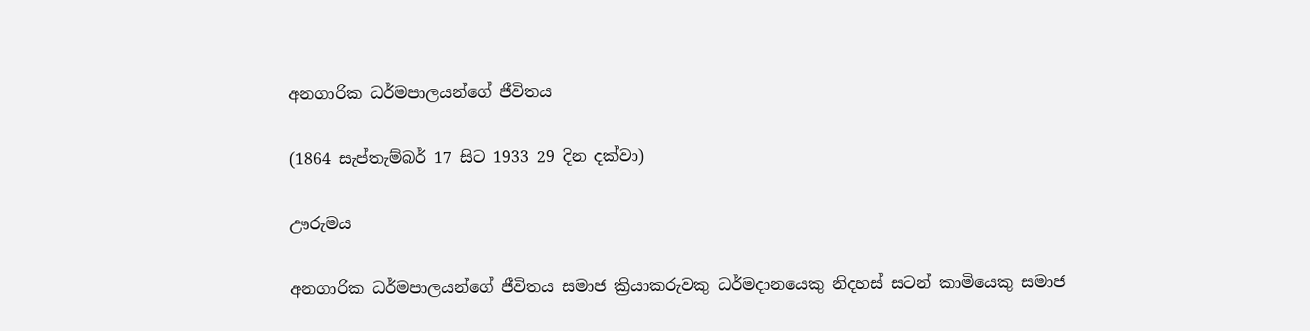අනගාරික ධර්මපාලයන්ගේ ජීවිතය

(1864 සැප්තැම්බර් 17 සිට 1933 29 දින දක්වා)

ඌරුමය

අනගාරික ධර්මපාලයන්ගේ ජීවිතය සමාජ ක්‍රියාකරුවකු ධර්මදානයෙකු නිදහස් සටන් කාමියෙකු සමාජ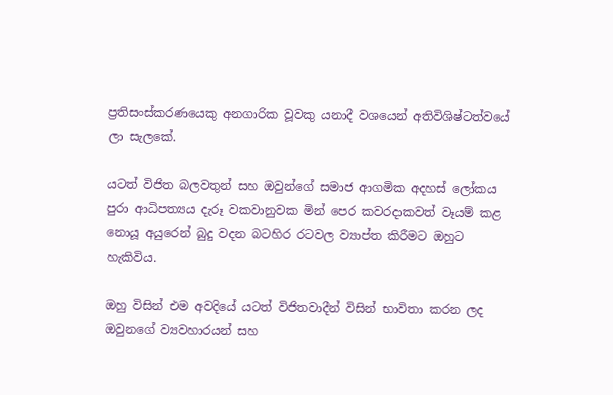ප්‍රතිසංස්කරණයෙකු අනගාරික වූවකු යනාදී වශයෙන් අතිවිශිෂ්ටත්වයේ ලා සැලකේ.

යටත් විජිත බලවතුන් සහ ඔවුන්ගේ සමාජ ආගමික අදහස් ලෝකය පුරා ආධිපත්‍යය දැරූ වකවානුවක මින් පෙර කවරදාකවත් වෑයම් කළ නොයූ අයුරෙන් බුදු වදන බටහිර රටවල ව්‍යාප්ත කිරීමට ඔහුට හැකිවිය.

ඔහු විසින් එම අවදියේ යටත් විජිතවාදීන් විසින් භාවිතා කරන ලද ඔවුනගේ ව්‍යවහාරයන් සහ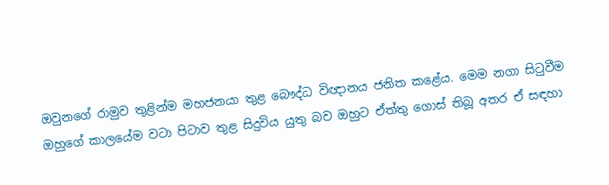ඔවුනගේ රාමුව තුළින්ම මහජනයා තුළ බෞද්ධ විඥානය ජනිත කළේය. මෙම නගා සිටුවීම ඔහුගේ කාලයේම වටා පිටාව තුළ සිදුවිය යුතු බව ඔහුට ඒත්තු ගොස් තිබූ අතර ඒ සඳහා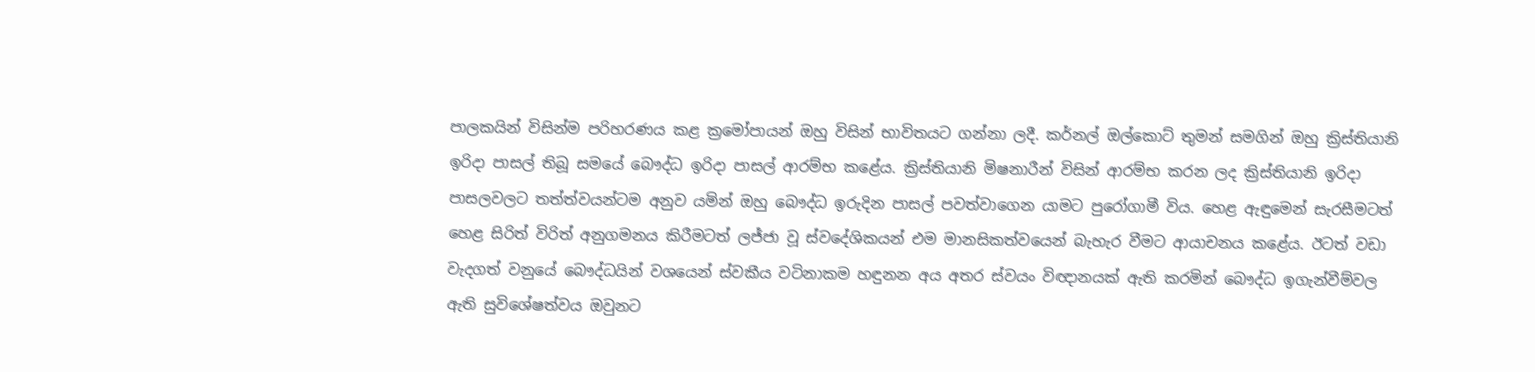පාලකයින් විසින්ම පරිහරණය කළ ක්‍රමෝපායන් ඔහු විසින් භාවිතයට ගන්නා ලදී. කර්නල් ඔල්කොට් තුමන් සමගින් ඔහු ක්‍රිස්තියානි ඉරිදා පාසල් තිබූ සමයේ බෞද්ධ ඉරිදා පාසල් ආරම්භ කළේය. ක්‍රිස්තියානි මිෂනාරීන් විසින් ආරම්භ කරන ලද ක්‍රිස්තියානි ඉරිදා පාසලවලට තත්ත්වයන්ටම අනුව යමින් ඔහු බෞද්ධ ඉරුදින පාසල් පවත්වාගෙන යාමට පුරෝගාමී විය. හෙළ ඇඳුමෙන් සැරසීමටත් හෙළ සිරිත් විරිත් අනුගමනය කිරීමටත් ලජ්ජා වූ ස්වදේශිකයන් එම මානසිකත්වයෙන් බැහැර වීමට ආයාචනය කළේය. ඊටත් වඩා වැදගත් වනුයේ බෞද්ධයින් වශයෙන් ස්වකීය වටිනාකම හඳුනන අය අතර ස්වයං විඥානයක් ඇති කරමින් බෞද්ධ ඉගැන්වීම්වල ඇති සුවිශේෂත්වය ඔවුනට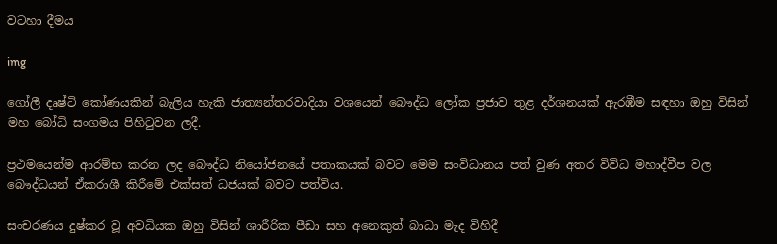වටහා දීමය

img

ගෝලී දෘෂ්ටි කෝණයකින් බැලිය හැකි ජාත්‍යන්තරවාදියා වශයෙන් බෞද්ධ ලෝක ප්‍රජාව තුළ දර්ශනයක් ඇරඹීම සඳහා ඔහු විසින් මහ බෝධි සංගමය පිහිටුවන ලදී.

ප්‍රථමයෙන්ම ආරම්භ කරන ලද බෞද්ධ නියෝජනයේ පතාකයක් බවට මෙම සංවිධානය පත් වුණ අතර විවිධ මහාද්වීප වල බෞද්ධයන් ඒකරාශී කිරීමේ එක්සත් ධජයක් බවට පත්විය.

සංචරණය දුෂ්කර වූ අවධියක ඔහු විසින් ශාරීරික පීඩා සහ අනෙකුත් බාධා මැද විහිදී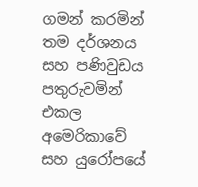ගමන් කරමින් තම දර්ශනය සහ පණිවුඩය පතුරුවමින් එකල අමෙරිකාවේ සහ යුරෝපයේ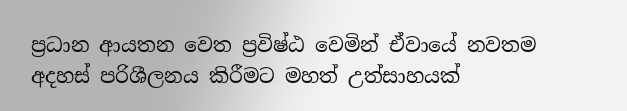ප්‍රධාන ආයතන වෙත ප්‍රවිෂ්ඨ වෙමින් ඒවායේ නවතම අදහස් පරිශීලනය කිරීමට මහත් උත්සාහයක්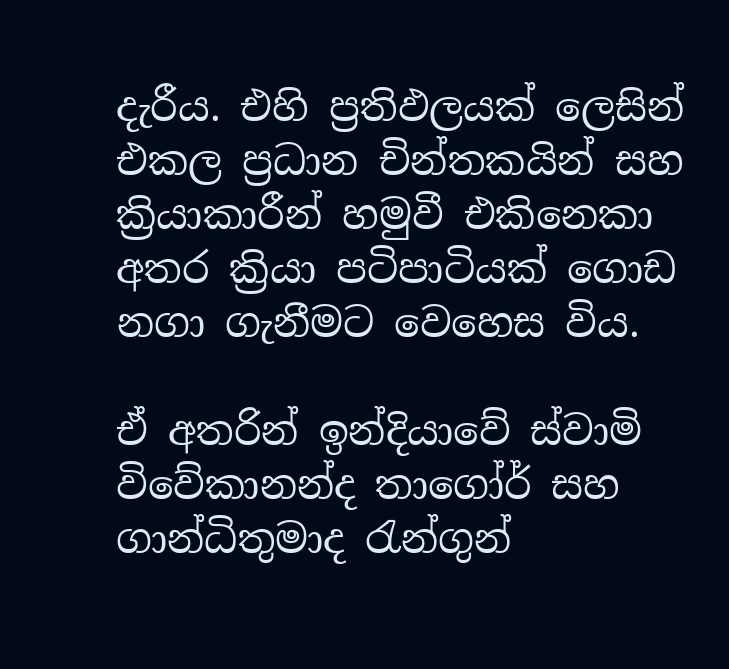දැරීය. එහි ප්‍රතිඵලයක් ලෙසින් එකල ප්‍රධාන චින්තකයින් සහ ක්‍රියාකාරීන් හමුවී එකිනෙකා අතර ක්‍රියා පටිපාටියක් ගොඩ නගා ගැනීමට වෙහෙස විය.

ඒ අතරින් ඉන්දියාවේ ස්වාමි විවේකානන්ද තාගෝර් සහ ගාන්ධිතුමාද රැන්ගුන්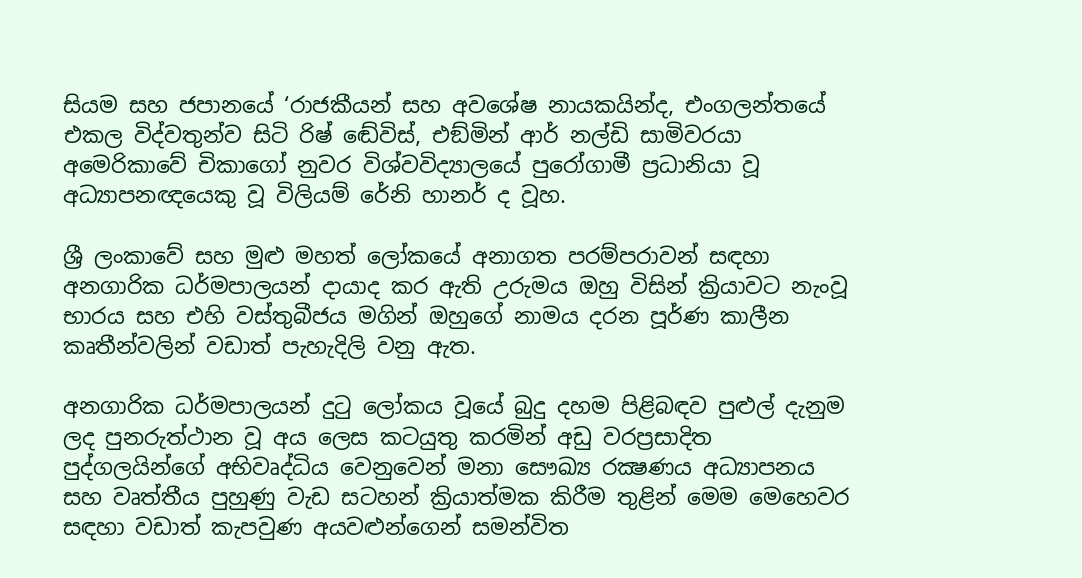සියම සහ ජපානයේ ‘රාජකීයන් සහ අවශේෂ නායකයින්ද, එංගලන්තයේ එකල විද්වතුන්ව සිටි රිෂ් ඬේවිස්, එඞ්මින් ආර් නල්ඩි සාමිවරයා අමෙරිකාවේ චිකාගෝ නුවර විශ්වවිද්‍යාලයේ පුරෝගාමී ප්‍රධානියා වූ අධ්‍යාපනඥයෙකු වූ විලියම් රේනි හානර් ද වූහ.

ශ්‍රී ලංකාවේ සහ මුළු මහත් ලෝකයේ අනාගත පරම්පරාවන් සඳහා අනගාරික ධර්මපාලයන් දායාද කර ඇති උරුමය ඔහු විසින් ක්‍රියාවට නැංවූ භාරය සහ එහි වස්තුබීජය මගින් ඔහුගේ නාමය දරන පූර්ණ කාලීන කෘතීන්වලින් වඩාත් පැහැදිලි වනු ඇත.

අනගාරික ධර්මපාලයන් දුටු ලෝකය වූයේ බුදු දහම පිළිබඳව පුළුල් දැනුම ලද පුනරුත්ථාන වූ අය ලෙස කටයුතු කරමින් අඩු වරප්‍රසාදිත පුද්ගලයින්ගේ අභිවෘද්ධිය වෙනුවෙන් මනා සෞඛ්‍ය රක්‍ෂණය අධ්‍යාපනය සහ වෘත්තීය පුහුණු වැඩ සටහන් ක්‍රියාත්මක කිරීම තුළින් මෙම මෙහෙවර සඳහා වඩාත් කැපවුණ අයවළුන්ගෙන් සමන්විත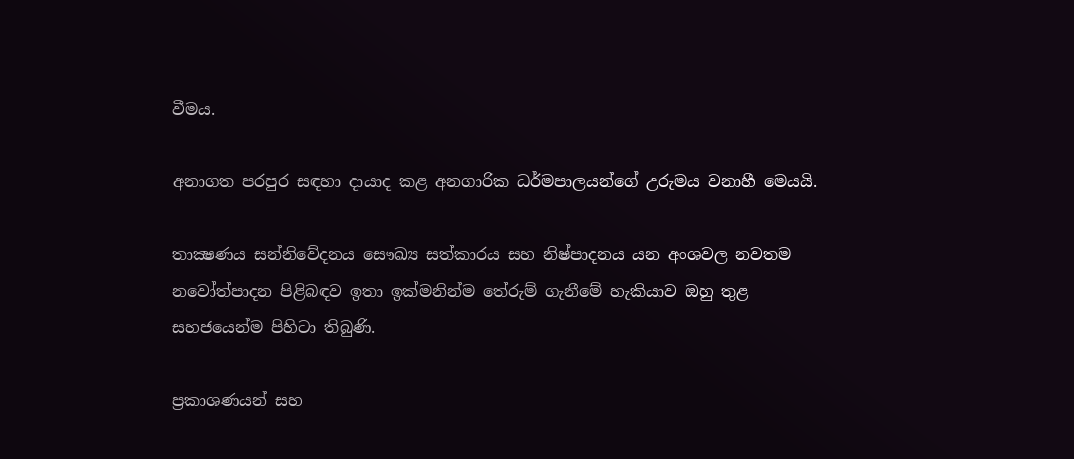වීමය.

අනාගත පරපුර සඳහා දායාද කළ අනගාරික ධර්මපාලයන්ගේ උරුමය වනාහී මෙයයි.

තාක්‍ෂණය සන්නිවේදනය සෞඛ්‍ය සත්කාරය සහ නිෂ්පාදනය යන අංශවල නවතම නවෝත්පාදන පිළිබඳව ඉතා ඉක්මනින්ම තේරුම් ගැනීමේ හැකියාව ඔහු තුළ සහජයෙන්ම පිහිටා තිබුණි.

ප්‍රකාශණයන් සහ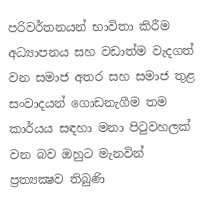පරිවර්තනයන් භාවිතා කිරීම අධ්‍යාපනය සහ වඩාත්ම වැදගත් වන සමාජ අතර සහ සමාජ තුළ සංවාදයන් ගොඩනැගීම තම කාර්යය සඳහා මනා පිටුවහලක් වන බව ඔහුට මැනවින් ප්‍රත්‍යක්‍ෂව තිබුණි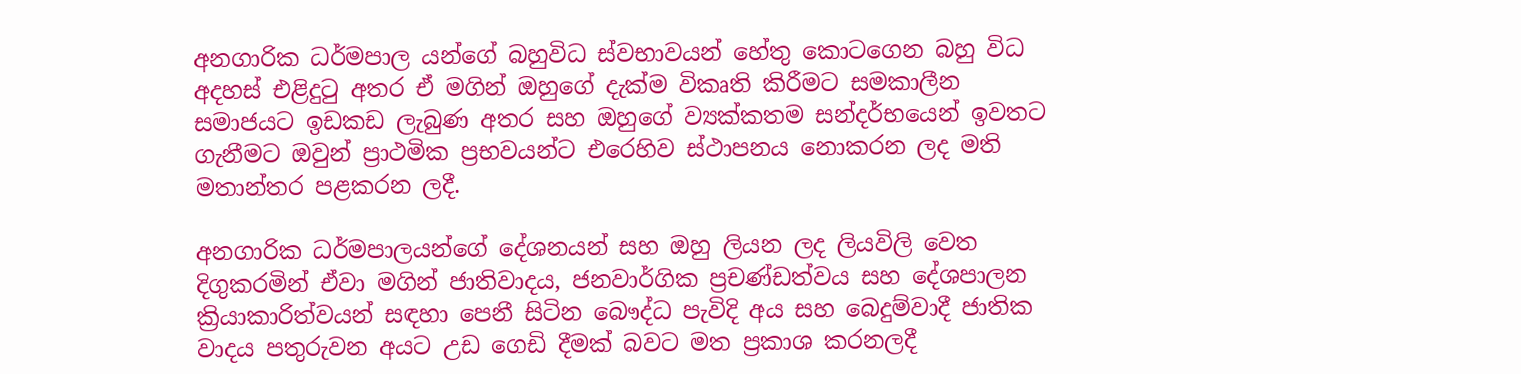අනගාරික ධර්මපාල යන්ගේ බහුවිධ ස්වභාවයන් හේතු කොටගෙන බහු විධ අදහස් එළිදුටු අතර ඒ මගින් ඔහුගේ දැක්ම විකෘති කිරීමට සමකාලීන සමාජයට ඉඩකඩ ලැබුණ අතර සහ ඔහුගේ ව්‍යක්කතම සන්දර්භයෙන් ඉවතට ගැනීමට ඔවුන් ප්‍රාථමික ප්‍රභවයන්ට එරෙහිව ස්ථාපනය නොකරන ලද මති මතාන්තර පළකරන ලදී.

අනගාරික ධර්මපාලයන්ගේ දේශනයන් සහ ඔහු ලියන ලද ලියවිලි වෙත දිගුකරමින් ඒවා මගින් ජාතිවාදය, ජනවාර්ගික ප්‍රචණ්ඩත්වය සහ දේශපාලන ක්‍රියාකාරිත්වයන් සඳහා පෙනී සිටින බෞද්ධ පැවිදි අය සහ බෙදුම්වාදී ජාතික වාදය පතුරුවන අයට උඩ ගෙඩි දීමක් බවට මත ප්‍රකාශ කරනලදී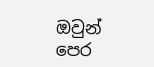ඔවුන් පෙර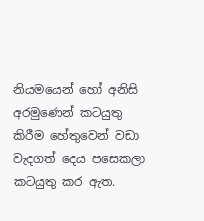නියමයෙන් හෝ අනිසි අරමුණෙන් කටයුතු කිරීම හේතුවෙන් වඩා වැදගත් දෙය පසෙකලා කටයුතු කර ඇත.